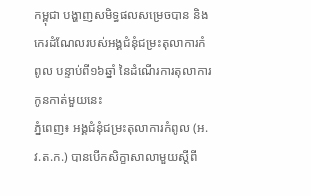កម្ពុជា បង្ហាញសមិទ្ធផលសម្រេចបាន និងកេរដំណែលរបស់អង្គជំនុំជម្រះតុលាការកំពូល បន្ទាប់ពី១៦ឆ្នាំ នៃដំណេីរការតុលាការកូនកាត់មួយនេះ
ភ្នំពេញ៖ អង្គជំនុំជម្រះតុលាការកំពូល (អ.វ.ត.ក.) បានបេីកសិក្ខាសាលាមួយស្តីពី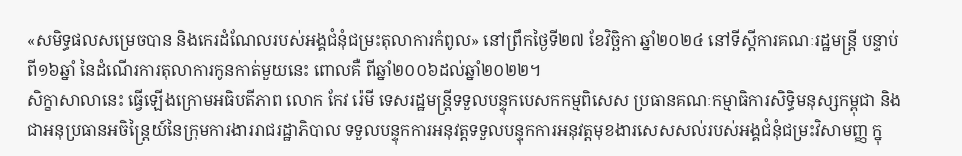«សមិទ្ធផលសម្រេចបាន និងកេរដំណែលរបស់អង្គជំនុំជម្រះតុលាការកំពូល» នៅព្រឹកថ្ងៃទី២៧ ខែវិច្ឆិកា ឆ្នាំ២០២៤ នៅទីស្តីការគណៈរដ្ឋមន្ត្រី បន្ទាប់ពី១៦ឆ្នាំ នៃដំណេីរការតុលាការកូនកាត់មួយនេះ ពោលគឺ ពីឆ្នាំ២០០៦ដល់ឆ្នាំ២០២២។
សិក្ខាសាលានេះ ធ្វេីឡេីងក្រោមអធិបតីភាព លោក កែវ រ៉េមី ទេសរដ្ឋមន្ត្រីទទួលបន្ទុកបេសកកម្មពិសេស ប្រធានគណៈកម្មាធិការសិទ្ធិមនុស្សកម្ពុជា និងជាអនុប្រធានអចិន្ត្រៃយ៍នៃក្រុមការងាររាជរដ្ឋាភិបាល ទទួលបន្ទុកការអនុវត្តទទួលបន្ទុកការអនុវត្តមុខងារសេសសល់របស់អង្គជំនុំជម្រះវិសាមញ្ញ ក្នុ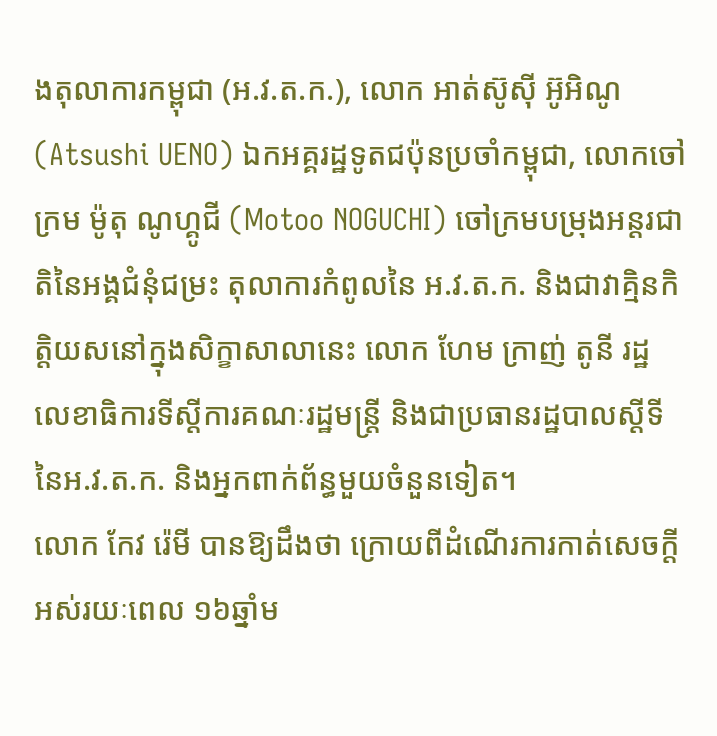ងតុលាការកម្ពុជា (អ.វ.ត.ក.), លោក អាត់ស៊ូស៊ី អ៊ូអិណូ (Atsushi UENO) ឯកអគ្គរដ្ឋទូតជប៉ុនប្រចាំកម្ពុជា, លោកចៅក្រម ម៉ូតុ ណូហ្គូជី (Motoo NOGUCHI) ចៅក្រមបម្រុងអន្តរជាតិនៃអង្គជំនុំជម្រះ តុលាការកំពូលនៃ អ.វ.ត.ក. និងជាវាគ្មិនកិត្តិយសនៅក្នុងសិក្ខាសាលានេះ លោក ហែម ក្រាញ់ តូនី រដ្ឋលេខាធិការទីស្តីការគណៈរដ្ឋមន្ត្រី និងជាប្រធានរដ្ឋបាលស្តីទី នៃអ.វ.ត.ក. និងអ្នកពាក់ព័ន្ធមួយចំនួនទៀត។
លោក កែវ រ៉េមី បានឱ្យដឹងថា ក្រោយពីដំណើរការកាត់សេចក្តីអស់រយៈពេល ១៦ឆ្នាំម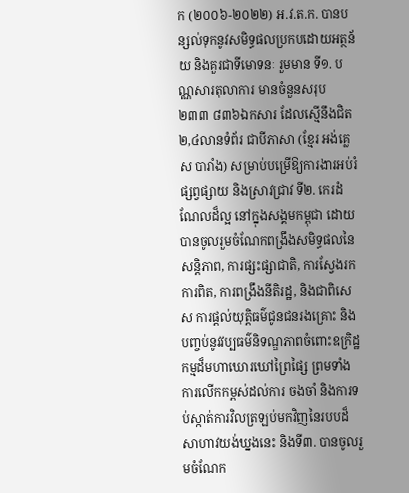ក (២០០៦-២០២២) អ.វ.ត.ក. បានបន្សល់ទុកនូវសមិទ្ធផលប្រកបដោយអត្ថន័យ និងគួរជាទីមោទនៈ រួមមាន ទី១. បណ្ណសារតុលាការ មានចំនួនសរុប ២៣៣ ៨៣៦ឯកសារ ដែលស្មើនឹងជិត ២,៤លានទំព័រ ជាបីភាសា (ខ្មែរ អង់គ្លេស បារាំង) សម្រាប់បម្រើឱ្យការងារអប់រំ ផ្សព្វផ្សាយ និងស្រាវជ្រាវ ទី២. កេរដំណែលដ៏ល្អ នៅក្នុងសង្គមកម្ពុជា ដោយបានចូលរួមចំណែកពង្រឹងសមិទ្ធផលនៃសន្តិភាព, ការផ្សះផ្សាជាតិ, ការស្វែងរកការពិត, ការពង្រឹងនីតិរដ្ឋ, និងជាពិសេស ការផ្តល់យុត្តិធម៌ជូនជនរងគ្រោះ និងបញ្ចប់នូវវប្បធម៌និទណ្ឌភាពចំពោះឧក្រិដ្ឋកម្មដ៏មហាឃោរឃៅព្រៃផ្សៃ ព្រមទាំងការលើកកម្ពស់ដល់ការ ចងចាំ និងការទប់ស្កាត់ការវិលត្រឡប់មកវិញនៃរបបដ៏សាហាវយង់ឃ្នងនេះ និងទី៣. បានចូលរួមចំណែក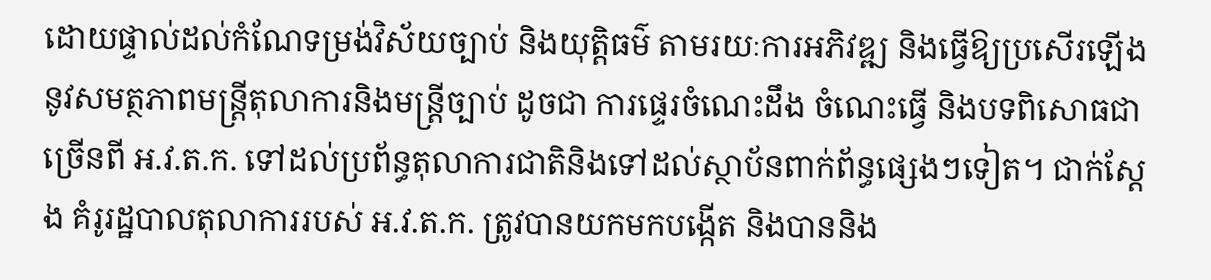ដោយផ្ទាល់ដល់កំណែទម្រង់វិស័យច្បាប់ និងយុត្តិធម៌ តាមរយៈការអភិវឌ្ឍ និងធ្វើឱ្យប្រសើរឡើងនូវសមត្ថភាពមន្ត្រីតុលាការនិងមន្ត្រីច្បាប់ ដូចជា ការផ្ទេរចំណេះដឹង ចំណេះធ្វើ និងបទពិសោធជាច្រើនពី អ.វ.ត.ក. ទៅដល់ប្រព័ន្ធតុលាការជាតិនិងទៅដល់ស្ថាប័នពាក់ព័ន្ធផ្សេងៗទៀត។ ជាក់ស្តែង គំរូរដ្ឋបាលតុលាការរបស់ អ.វ.ត.ក. ត្រូវបានយកមកបង្កើត និងបាននិង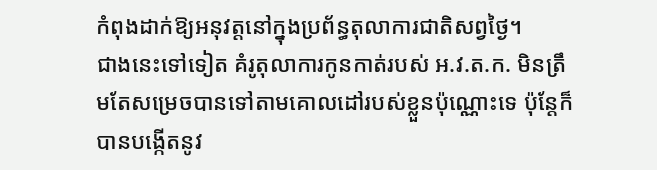កំពុងដាក់ឱ្យអនុវត្តនៅក្នុងប្រព័ន្ធតុលាការជាតិសព្វថ្ងៃ។
ជាងនេះទៅទៀត គំរូតុលាការកូនកាត់របស់ អ.វ.ត.ក. មិនត្រឹមតែសម្រេចបានទៅតាមគោលដៅរបស់ខ្លួនប៉ុណ្ណោះទេ ប៉ុន្តែក៏បានបង្កើតនូវ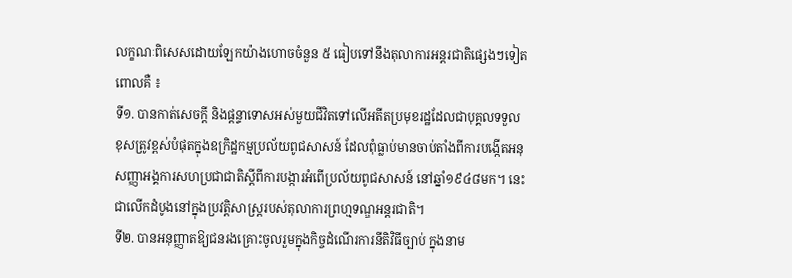លក្ខណៈពិសេសដោយឡែកយ៉ាងហោចចំនួន ៥ ធៀបទៅនឹងតុលាការអន្តរជាតិផ្សេងៗទៀត ពោលគឺ ៖
ទី១. បានកាត់សេចក្តី និងផ្តន្ទាទោសអស់មួយជីវិតទៅលើអតីតប្រមុខរដ្ឋដែលជាបុគ្គលទទួលខុសត្រូវខ្ពស់បំផុតក្នុងឧក្រិដ្ឋកម្មប្រល័យពូជសាសន៍ ដែលពុំធ្លាប់មានចាប់តាំងពីការបង្កើតអនុសញ្ញាអង្គការសហប្រជាជាតិស្តីពីការបង្ការអំពើប្រល័យពូជសាសន៍ នៅឆ្នាំ១៩៤៨មក។ នេះ ជាលើកដំបូងនៅក្នុងប្រវត្តិសាស្ត្ររបស់តុលាការព្រហ្មទណ្ឌអន្តរជាតិ។
ទី២. បានអនុញ្ញាតឱ្យជនរងគ្រោះចូលរួមក្នុងកិច្ចដំណើរការនីតិវិធីច្បាប់ ក្នុងនាម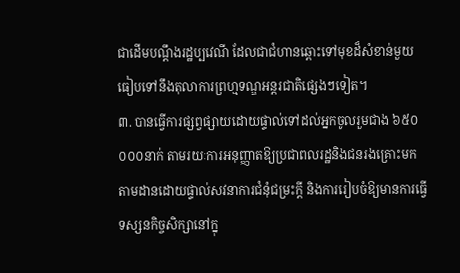ជាដើមបណ្ដឹងរដ្ឋប្បវេណី ដែលជាជំហានឆ្ពោះទៅមុខដ៏សំខាន់មួយ ធៀបទៅនឹងតុលាការព្រហ្មទណ្ឌអន្តរជាតិផ្សេងៗទៀត។
៣. បានធ្វើការផ្សព្វផ្សាយដោយផ្ទាល់ទៅដល់អ្នកចូលរួមជាង ៦៥០ ០០០នាក់ តាមរយៈការអនុញ្ញាតឱ្យប្រជាពលរដ្ឋនិងជនរងគ្រោះមកតាមដានដោយផ្ទាល់សវនាការជំនុំជម្រះក្តី និងការរៀបចំឱ្យមានការធ្វើទស្សនកិច្ចសិក្សានៅក្នុ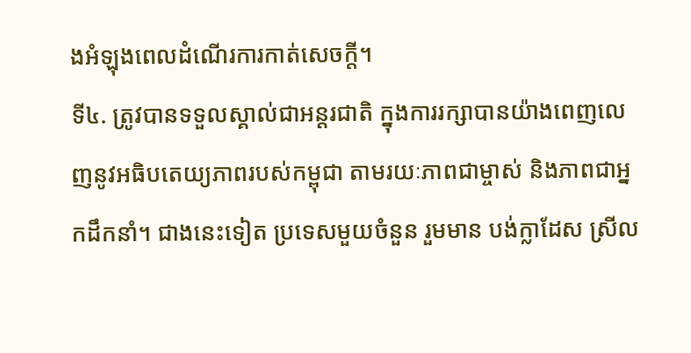ងអំឡុងពេលដំណើរការកាត់សេចក្តី។
ទី៤. ត្រូវបានទទួលស្គាល់ជាអន្តរជាតិ ក្នុងការរក្សាបានយ៉ាងពេញលេញនូវអធិបតេយ្យភាពរបស់កម្ពុជា តាមរយៈភាពជាម្ចាស់ និងភាពជាអ្នកដឹកនាំ។ ជាងនេះទៀត ប្រទេសមួយចំនួន រួមមាន បង់ក្លាដែស ស្រីល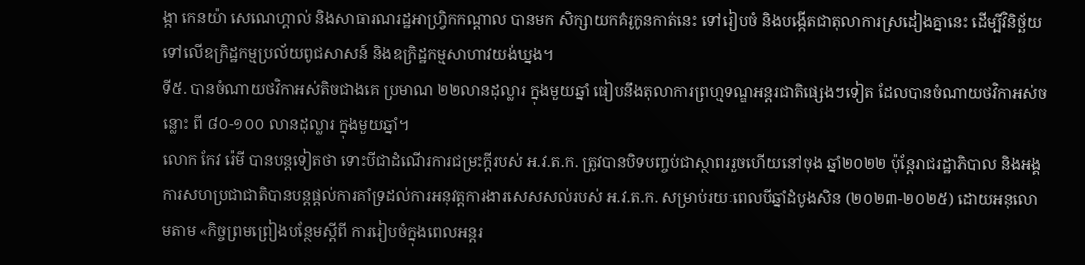ង្កា កេនយ៉ា សេណេហ្គាល់ និងសាធារណរដ្ឋអាហ្វ្រិកកណ្តាល បានមក សិក្សាយកគំរូកូនកាត់នេះ ទៅរៀបចំ និងបង្កើតជាតុលាការស្រដៀងគ្នានេះ ដើម្បីវិនិច្ឆ័យ ទៅលើឧក្រិដ្ឋកម្មប្រល័យពូជសាសន៍ និងឧក្រិដ្ឋកម្មសាហាវយង់ឃ្នង។
ទី៥. បានចំណាយថវិកាអស់តិចជាងគេ ប្រមាណ ២២លានដុល្លារ ក្នុងមួយឆ្នាំ ធៀបនឹងតុលាការព្រហ្មទណ្ឌអន្តរជាតិផ្សេងៗទៀត ដែលបានចំណាយថវិកាអស់ចន្លោះ ពី ៨០-១០០ លានដុល្លារ ក្នុងមួយឆ្នាំ។
លោក កែវ រ៉េមី បានបន្តទៀតថា ទោះបីជាដំណើរការជម្រះក្តីរបស់ អ.វ.ត.ក. ត្រូវបានបិទបញ្ចប់ជាស្ថាពររួចហើយនៅចុង ឆ្នាំ២០២២ ប៉ុន្តែរាជរដ្ឋាភិបាល និងអង្គការសហប្រជាជាតិបានបន្តផ្តល់ការគាំទ្រដល់ការអនុវត្តការងារសេសសល់របស់ អ.វ.ត.ក. សម្រាប់រយៈពេលបីឆ្នាំដំបូងសិន (២០២៣-២០២៥) ដោយអនុលោមតាម «កិច្ចព្រមព្រៀងបន្ថែមស្តីពី ការរៀបចំក្នុងពេលអន្តរ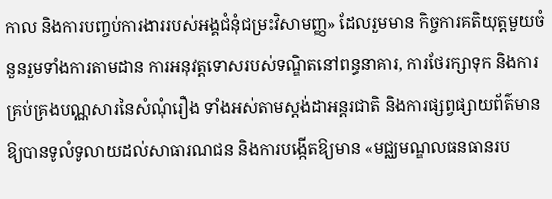កាល និងការបញ្ចប់ការងាររបស់អង្គជំនុំជម្រះវិសាមញ្ញ» ដែលរួមមាន កិច្ចការគតិយុត្តមួយចំនួនរួមទាំងការតាមដាន ការអនុវត្តទោសរបស់ទណ្ឌិតនៅពន្ធនាគារ, ការថែរក្សាទុក និងការគ្រប់គ្រងបណ្ណសារនៃសំណុំរឿង ទាំងអស់តាមស្តង់ដាអន្តរជាតិ និងការផ្សព្វផ្សាយព័ត៌មានឱ្យបានទូលំទូលាយដល់សាធារណជន និងការបង្កើតឱ្យមាន «មជ្ឈមណ្ឌលធនធានរប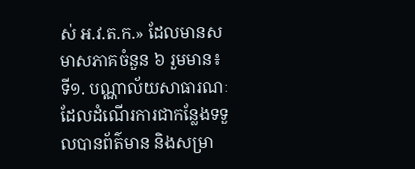ស់ អ.វ.ត.ក.» ដែលមានសមាសភាគចំនួន ៦ រួមមាន៖
ទី១. បណ្ណាល័យសាធារណៈដែលដំណើរការជាកន្លែងទទួលបានព័ត៌មាន និងសម្រា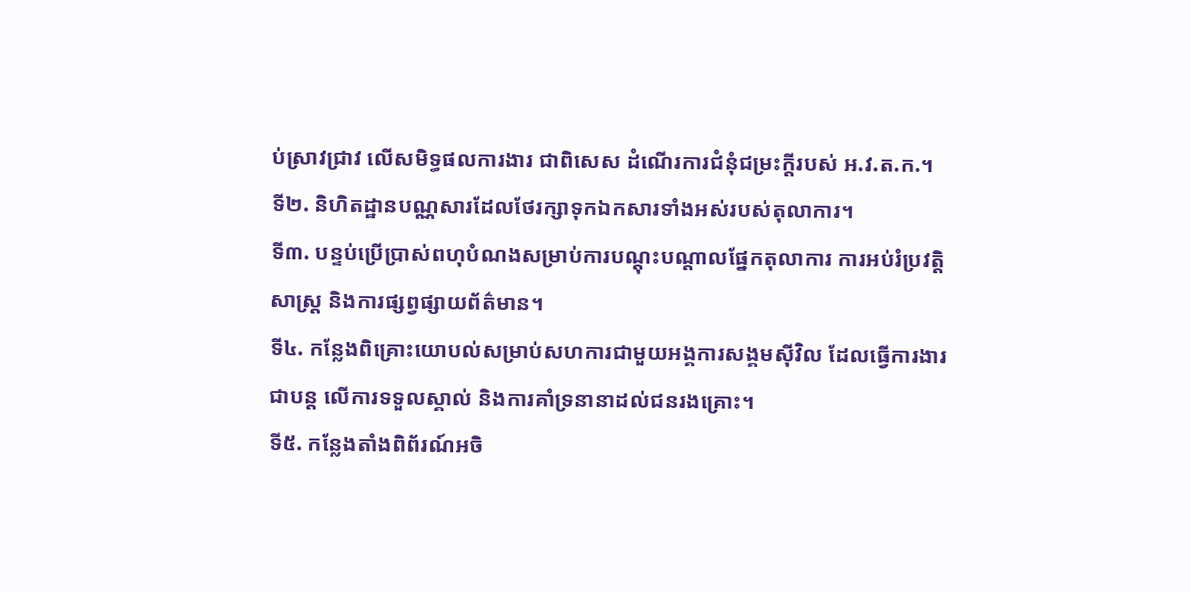ប់ស្រាវជ្រាវ លើសមិទ្ធផលការងារ ជាពិសេស ដំណើរការជំនុំជម្រះក្តីរបស់ អ.វ.ត.ក.។
ទី២. និហិតដ្ឋានបណ្ណសារដែលថែរក្សាទុកឯកសារទាំងអស់របស់តុលាការ។
ទី៣. បន្ទប់ប្រើប្រាស់ពហុបំណងសម្រាប់ការបណ្តុះបណ្តាលផ្នែកតុលាការ ការអប់រំប្រវត្តិសាស្ត្រ និងការផ្សព្វផ្សាយព័ត៌មាន។
ទី៤. កន្លែងពិគ្រោះយោបល់សម្រាប់សហការជាមួយអង្គការសង្គមស៊ីវិល ដែលធ្វើការងារជាបន្ត លើការទទួលស្គាល់ និងការគាំទ្រនានាដល់ជនរងគ្រោះ។
ទី៥. កន្លែងតាំងពិព័រណ៍អចិ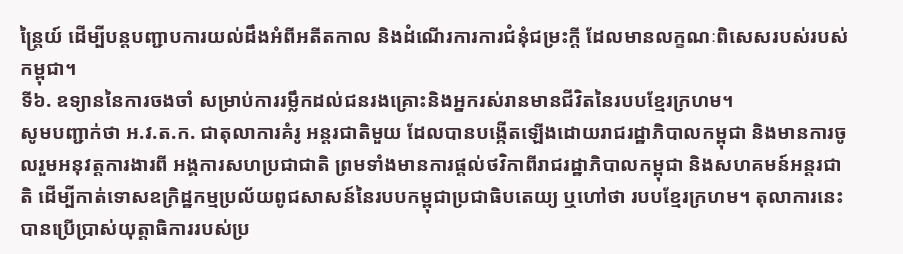ន្ត្រៃយ៍ ដើម្បីបន្តបញ្ជាបការយល់ដឹងអំពីអតីតកាល និងដំណើរការការជំនុំជម្រះក្តី ដែលមានលក្ខណៈពិសេសរបស់របស់កម្ពុជា។
ទី៦. ឧទ្យាននៃការចងចាំ សម្រាប់ការរម្លឹកដល់ជនរងគ្រោះនិងអ្នករស់រានមានជីវិតនៃរបបខ្មែរក្រហម។
សូមបញ្ជាក់ថា អ.វ.ត.ក. ជាតុលាការគំរូ អន្តរជាតិមួយ ដែលបានបង្កើតឡើងដោយរាជរដ្ឋាភិបាលកម្ពុជា និងមានការចូលរួមអនុវត្តការងារពី អង្គការសហប្រជាជាតិ ព្រមទាំងមានការផ្តល់ថវិកាពីរាជរដ្ឋាភិបាលកម្ពុជា និងសហគមន៍អន្តរជាតិ ដើម្បីកាត់ទោសឧក្រិដ្ឋកម្មប្រល័យពូជសាសន៍នៃរបបកម្ពុជាប្រជាធិបតេយ្យ ឬហៅថា របបខ្មែរក្រហម។ តុលាការនេះ បានប្រើប្រាស់យុត្តាធិការរបស់ប្រ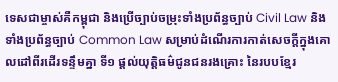ទេសជាម្ចាស់គឺកម្ពុជា និងប្រើច្បាប់ចម្រុះទាំងប្រព័ន្ធច្បាប់ Civil Law និងទាំងប្រព័ន្ធច្បាប់ Common Law សម្រាប់ដំណើរការកាត់សេចក្ដីក្នុងគោលដៅពីរដើរទន្ទឹមគ្នា ទី១ ផ្តល់យុត្តិធម៌ជូនជនរងគ្រោះ នៃរបបខ្មែរ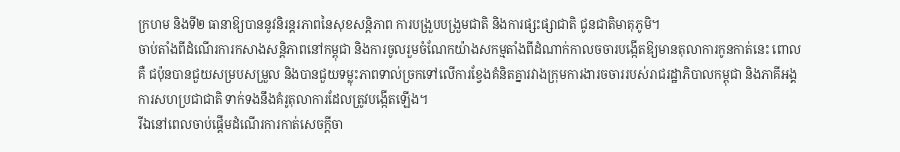ក្រហម និងទី២ ធានាឱ្យបាននូវនិរន្តរភាពនៃសុខសន្តិភាព ការបង្រួបបង្រួមជាតិ និងការផ្សះផ្សាជាតិ ជូនជាតិមាតុភូមិ។
ចាប់តាំងពីដំណើរការកសាងសន្តិភាពនៅកម្ពុជា និងការចូលរួមចំណែកយ៉ាងសកម្មតាំងពីដំណាក់កាលចចារបង្កើតឱ្យមានតុលាការកូនកាត់នេះ ពោលគឺ ជប៉ុនបានជួយសម្របសម្រួល និងបានជួយទម្លុះភាពទាល់ច្រកទៅលើការខ្វែងគំនិតគ្នារវាងក្រុមការងារចចាររបស់រាជរដ្ឋាភិបាលកម្ពុជា និងភាគីអង្គការសហប្រជាជាតិ ទាក់ទងនឹងគំរូតុលាការដែលត្រូវបង្កើតឡើង។
រីឯនៅពេលចាប់ផ្តើមដំណើរការកាត់សេចក្តីចា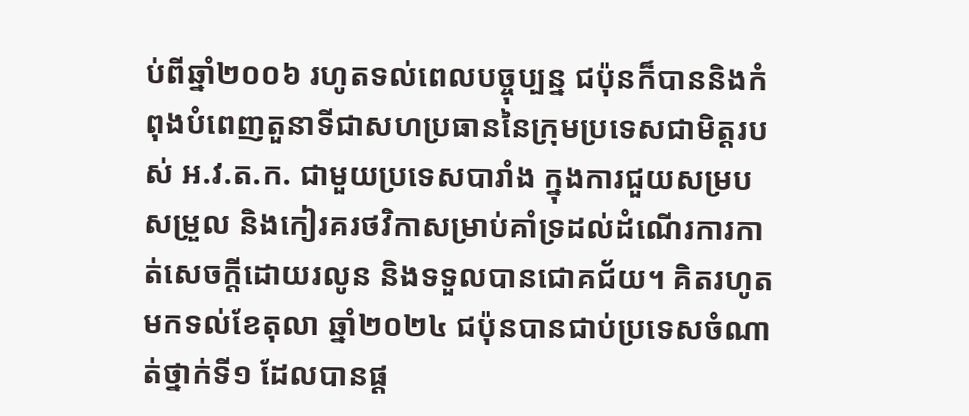ប់ពីឆ្នាំ២០០៦ រហូតទល់ពេលបច្ចុប្បន្ន ជប៉ុនក៏បាននិងកំពុងបំពេញតួនាទីជាសហប្រធាននៃក្រុមប្រទេសជាមិត្តរបស់ អ.វ.ត.ក. ជាមួយប្រទេសបារាំង ក្នុងការជួយសម្របសម្រួល និងកៀរគរថវិកាសម្រាប់គាំទ្រដល់ដំណើរការកាត់សេចក្តីដោយរលូន និងទទួលបានជោគជ័យ។ គិតរហូតមកទល់ខែតុលា ឆ្នាំ២០២៤ ជប៉ុនបានជាប់ប្រទេសចំណាត់ថ្នាក់ទី១ ដែលបានផ្ត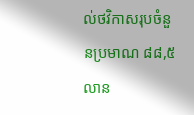ល់ថវិកាសរុបចំនួនប្រមាណ ៨៨,៥លាន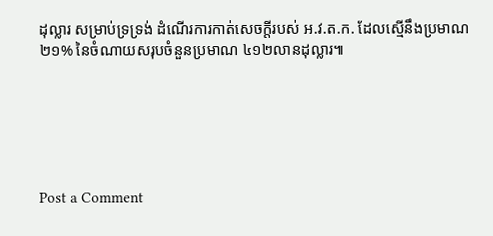ដុល្លារ សម្រាប់ទ្រទ្រង់ ដំណើរការកាត់សេចក្ដីរបស់ អ.វ.ត.ក. ដែលស្មើនឹងប្រមាណ២១% នៃចំណាយសរុបចំនួនប្រមាណ ៤១២លានដុល្លារ៕






Post a Comment